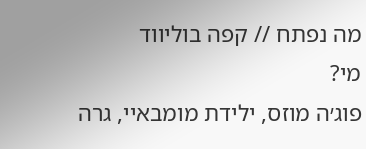מה נפתח // קפה בוליווד
מי?
פוג׳ה מוזס, ילידת מומבאיי, גרה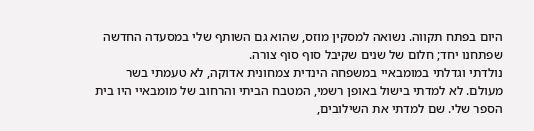היום בפתח תקווה. נשואה למסקין מוזס, שהוא גם השותף שלי במסעדה החדשה שפתחנו יחד; חלום של שנים שקיבל סוף סוף צורה.
נולדתי וגדלתי במומבאיי במשפחה הינדית צמחונית אדוקה, לא טעמתי בשר מעולם. לא למדתי בישול באופן רשמי, המטבח הביתי והרחוב של מומבאיי היו בית הספר שלי. שם למדתי את השילובים,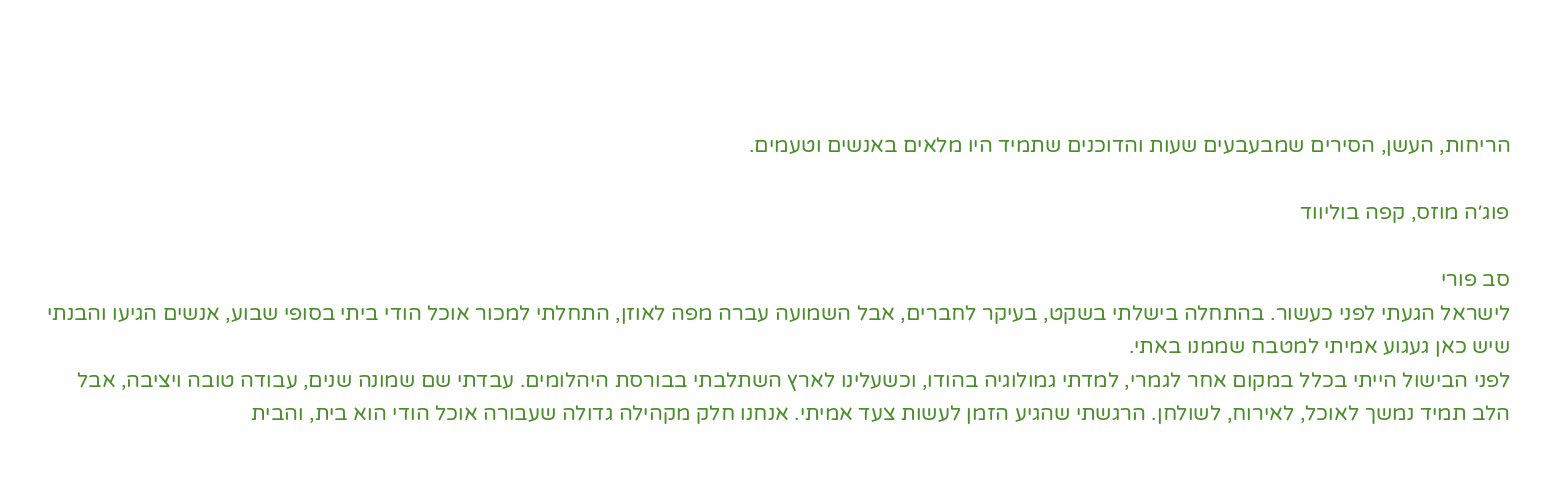הריחות, העשן, הסירים שמבעבעים שעות והדוכנים שתמיד היו מלאים באנשים וטעמים.

פוג׳ה מוזס, קפה בוליווד

סב פורי
לישראל הגעתי לפני כעשור. בהתחלה בישלתי בשקט, בעיקר לחברים, אבל השמועה עברה מפה לאוזן, התחלתי למכור אוכל הודי ביתי בסופי שבוע, אנשים הגיעו והבנתי שיש כאן געגוע אמיתי למטבח שממנו באתי.
לפני הבישול הייתי בכלל במקום אחר לגמרי, למדתי גמולוגיה בהודו, וכשעלינו לארץ השתלבתי בבורסת היהלומים. עבדתי שם שמונה שנים, עבודה טובה ויציבה, אבל הלב תמיד נמשך לאוכל, לאירוח, לשולחן. הרגשתי שהגיע הזמן לעשות צעד אמיתי. אנחנו חלק מקהילה גדולה שעבורה אוכל הודי הוא בית, והבית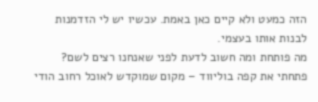הזה כמעט ולא קיים כאן באמת. עכשיו יש לי הזדמנות לבנות אותו בעצמי.
מה פותחת ומה חשוב לדעת לפני שאנחנו רצים לשם?
פתחתי את קפה בוליווד – מקום שמוקדש לאוכל רחוב הודי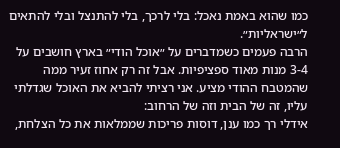כמו שהוא באמת נאכל: בלי לרכך, בלי להתנצל ובלי להתאים ל״ישראליות״.
הרבה פעמים כשמדברים על ״אוכל הודי״ בארץ חושבים על 3-4 מנות מאוד ספציפיות. אבל זה רק אחוז זעיר ממה שהמטבח ההודי מציע. אני רציתי להביא את האוכל שגדלתי עליו, זה של הבית וזה של הרחוב:
אידלי רך כמו ענן, דוסות פריכות שממלאות את כל הצלחת,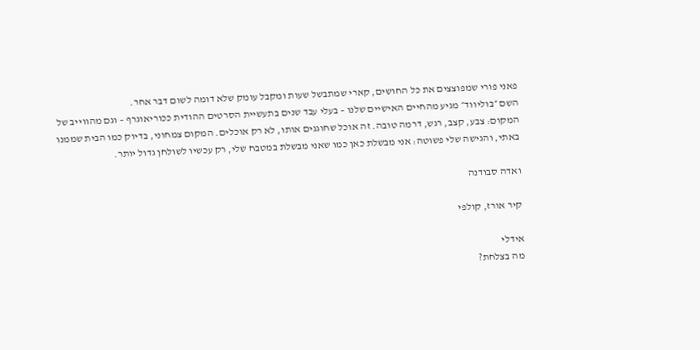פאני פורי שמפוצצים את כל החושים, קארי שמתבשל שעות ומקבל עומק שלא דומה לשום דבר אחר.
השם ״בוליווד״ מגיע מהחיים האישיים שלנו – בעלי עבד שנים בתעשיית הסרטים ההודית ככוריאוגרף – וגם מהווייב של המקום: צבע, קצב, רגש, דרמה טובה. זה אוכל שחוגגים אותו, לא רק אוכלים. המקום צמחוני, בדיוק כמו הבית שממנו באתי, והגישה שלי פשוטה: אני מבשלת כאן כמו שאני מבשלת במטבח שלי, רק עכשיו לשולחן גדול יותר.

ואדה סבודנה

קיר אורז, קולפי

אידלי
מה בצלחת?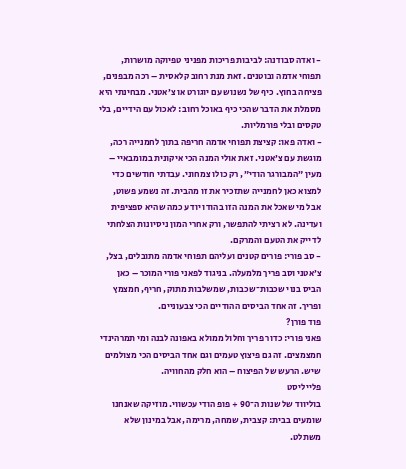- ואדה סבודנה: לביבות פריכות מפניני טפיוקה מושרות, תפוחי אדמה ובוטנים. זאת מנת רחוב קלאסית – רכה מבפנים, פציחה בחוץ. כיף של נשנוש עם יוגורט או צ׳אטני. מבחינתי היא מסמלת את הדבר שהכי כיף באוכל רחוב: לאכול עם הידיים, בלי טקסים ובלי פורמליות.
- ואדה פאו: קציצת תפוחי אדמה חריפה בתוך לחמנייה רכה, מוגשת עם צ׳אטני. זאת אולי המנה הכי איקונית במומבאיי – מעין ״המבורגר הודי״, רק כולו צמחוני. עבדתי חודשים כדי למצוא כאן לחמנייה שתזכיר את זו מהבית. זה נשמע פשוט, אבל מי שאכל את המנה הזו בהודו יודע כמה שהיא ספציפית ועדינה. לא רציתי להתפשר, ורק אחרי המון ניסיונות הצלחתי לדייק את הטעם והמרקם.
- סב פורי: פורים קטנים ועליהם תפוחי אדמה מתובלים, בצל, צ׳אטני וסב פריך מלמעלה. בניגוד לפאני פורי המוכר – כאן הביס בנוי שכבות־שכבות, שמשלבות מתוק, חריף, חמצמץ ופריך. זה אחד הביסים ההודיים הכי צבעוניים.
פוד פורן?
פאני פורי: כדור פריך וחלול ממולא באפונה לבנה ומי תמרהינדי חמצמצים. זה גם פיצוץ טעמים וגם אחד הביסים הכי מצולמים שיש. הרעש של הפיצוח – הוא חלק מהחוויה.
פלייליסט
בוליווד של שנות ה־90 + פופ הודי עכשווי. מוזיקה שאנחנו שומעים בבית: קצבית, שמחה, מרימה ,אבל במינון שלא משתלט.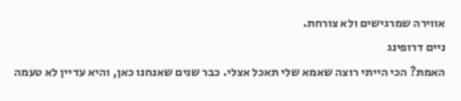אווירה שמרגישים ולא צורחת.
ניים דרופינג
האמת? הכי הייתי רוצה שאמא שלי תאכל אצלי. כבר שנים שאנחנו כאן, והיא עדיין לא טעמה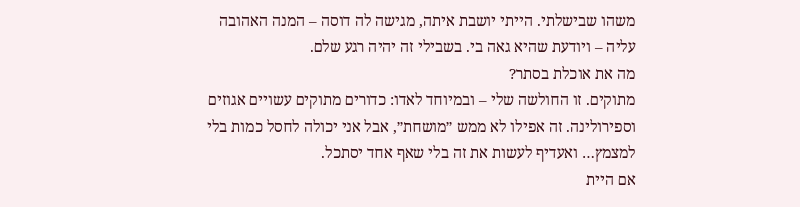משהו שבישלתי. הייתי יושבת איתה, מגישה לה דוסה – המנה האהובה עליה – ויודעת שהיא גאה בי. בשבילי זה יהיה רגע שלם.
מה את אוכלת בסתר?
מתוקים. זו החולשה שלי – ובמיוחד לאדו: כדורים מתוקים עשויים אגוזים וספירולינה. זה אפילו לא ממש ״מושחת״, אבל אני יכולה לחסל כמות בלי למצמץ… ואעדיף לעשות את זה בלי שאף אחד יסתכל.
אם היית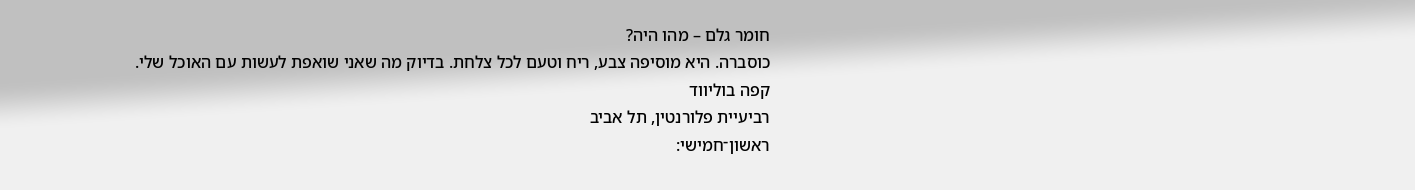חומר גלם – מהו היה?
כוסברה. היא מוסיפה צבע, ריח וטעם לכל צלחת. בדיוק מה שאני שואפת לעשות עם האוכל שלי.
קפה בוליווד
רביעיית פלורנטין, תל אביב
ראשון־חמישי: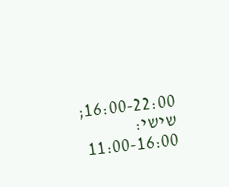16:00-22:00; שישי: 11:00-16:00